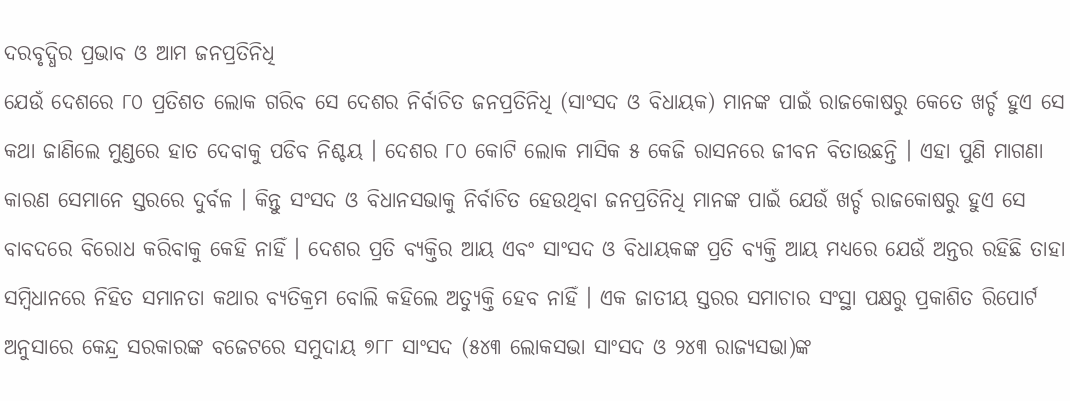ଦରବୃଦ୍ଧିର ପ୍ରଭାବ ଓ ଆମ ଜନପ୍ରତିନିଧି
ଯେଉଁ ଦେଶରେ ୮୦ ପ୍ରତିଶତ ଲୋକ ଗରିବ ସେ ଦେଶର ନିର୍ବାଚିତ ଜନପ୍ରତିନିଧି (ସାଂସଦ ଓ ବିଧାୟକ) ମାନଙ୍କ ପାଇଁ ରାଜକୋଷରୁ କେତେ ଖର୍ଚ୍ଚ ହୁଏ ସେ କଥା ଜାଣିଲେ ମୁଣ୍ଡରେ ହାତ ଦେବାକୁ ପଡିବ ନିଶ୍ଚୟ । ଦେଶର ୮୦ କୋଟି ଲୋକ ମାସିକ ୫ କେଜି ରାସନରେ ଜୀବନ ବିତାଉଛନ୍ତି । ଏହା ପୁଣି ମାଗଣା କାରଣ ସେମାନେ ସ୍ତରରେ ଦୁର୍ବଳ । କିନ୍ତୁ ସଂସଦ ଓ ବିଧାନସଭାକୁ ନିର୍ବାଚିତ ହେଉଥିବା ଜନପ୍ରତିନିଧି ମାନଙ୍କ ପାଇଁ ଯେଉଁ ଖର୍ଚ୍ଚ ରାଜକୋଷରୁ ହୁଏ ସେ ବାବଦରେ ବିରୋଧ କରିବାକୁ କେହି ନାହିଁ । ଦେଶର ପ୍ରତି ବ୍ୟକ୍ତିର ଆୟ ଏବଂ ସାଂସଦ ଓ ବିଧାୟକଙ୍କ ପ୍ରତି ବ୍ୟକ୍ତି ଆୟ ମଧ୍ୟରେ ଯେଉଁ ଅନ୍ତର ରହିଛି ତାହା ସମ୍ବିଧାନରେ ନିହିତ ସମାନତା କଥାର ବ୍ୟତିକ୍ରମ ବୋଲି କହିଲେ ଅତ୍ୟୁକ୍ତି ହେବ ନାହିଁ । ଏକ ଜାତୀୟ ସ୍ତରର ସମାଚାର ସଂସ୍ଥା ପକ୍ଷରୁ ପ୍ରକାଶିତ ରିପୋର୍ଟ ଅନୁସାରେ କେନ୍ଦ୍ର ସରକାରଙ୍କ ବଜେଟରେ ସମୁଦାୟ ୭୮୮ ସାଂସଦ (୫୪୩ ଲୋକସଭା ସାଂସଦ ଓ ୨୪୩ ରାଜ୍ୟସଭା)ଙ୍କ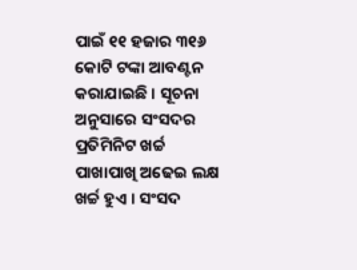ପାଇଁ ୧୧ ହଜାର ୩୧୬ କୋଟି ଟଙ୍କା ଆବଣ୍ଟନ କରାଯାଇଛି । ସୂଚନା ଅନୁସାରେ ସଂସଦର ପ୍ରତିମିନିଟ ଖର୍ଚ୍ଚ ପାଖାପାଖି ଅଢେଇ ଲକ୍ଷ ଖର୍ଚ୍ଚ ହୁଏ । ସଂସଦ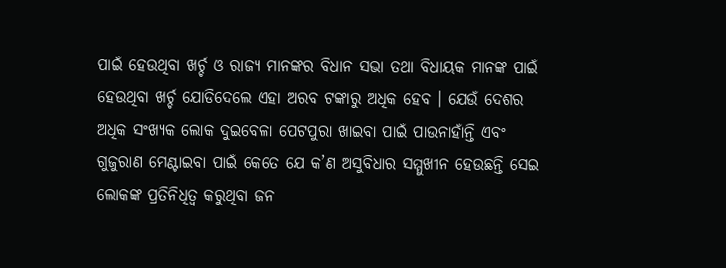ପାଇଁ ହେଉଥିବା ଖର୍ଚ୍ଚ ଓ ରାଜ୍ୟ ମାନଙ୍କର ବିଧାନ ସଭା ତଥା ବିଧାୟକ ମାନଙ୍କ ପାଇଁ ହେଉଥିବା ଖର୍ଚ୍ଚ ଯୋଡିଦେଲେ ଏହା ଅରବ ଟଙ୍କାରୁ ଅଧିକ ହେବ । ଯେଉଁ ଦେଶର ଅଧିକ ସଂଖ୍ୟକ ଲୋକ ଦୁଇବେଳା ପେଟପୁରା ଖାଇବା ପାଇଁ ପାଉନାହାଁନ୍ତି ଏବଂ ଗୁଜୁରାଣ ମେଣ୍ଟାଇବା ପାଇଁ କେତେ ଯେ କ’ଣ ଅସୁବିଧାର ସମ୍ମୁଖୀନ ହେଉଛନ୍ତି ସେଇ ଲୋକଙ୍କ ପ୍ରତିନିଧିତ୍ୱ କରୁଥିବା ଜନ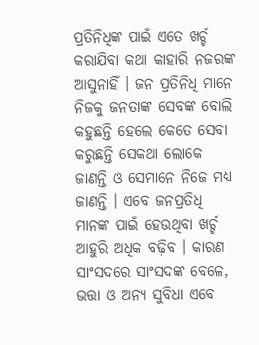ପ୍ରତିନିଧିଙ୍କ ପାଇଁ ଏତେ ଖର୍ଚ୍ଚ କରାଯିବା କଥା କାହାରି ନଜରଙ୍କ ଆସୁନାହିଁ । ଜନ ପ୍ରତିନିଧି ମାନେ ନିଜକୁ ଜନତାଙ୍କ ସେବଙ୍କ ବୋଲି କହୁଛନ୍ତି ହେଲେ କେତେ ସେବା କରୁଛନ୍ତି ସେକଥା ଲୋକେ ଜାଣନ୍ତି ଓ ସେମାନେ ନିଜେ ମଧ୍ୟ ଜାଣନ୍ତି । ଏବେ ଜନପ୍ରତିଧି ମାନଙ୍କ ପାଇଁ ହେଉଥିବା ଖର୍ଚ୍ଚ ଆହୁରି ଅଧିକ ବଢ଼ିବ । କାରଣ ସାଂସଦରେ ସାଂସଦଙ୍କ ବେଳେ, ଭତ୍ତା ଓ ଅନ୍ୟ ସୁବିଧା ଏବେ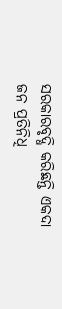ସରକାରବୃଦ୍ଧି କରିଛନ୍ତି ଏକଦା ଜନ ପ୍ରତିନିଧି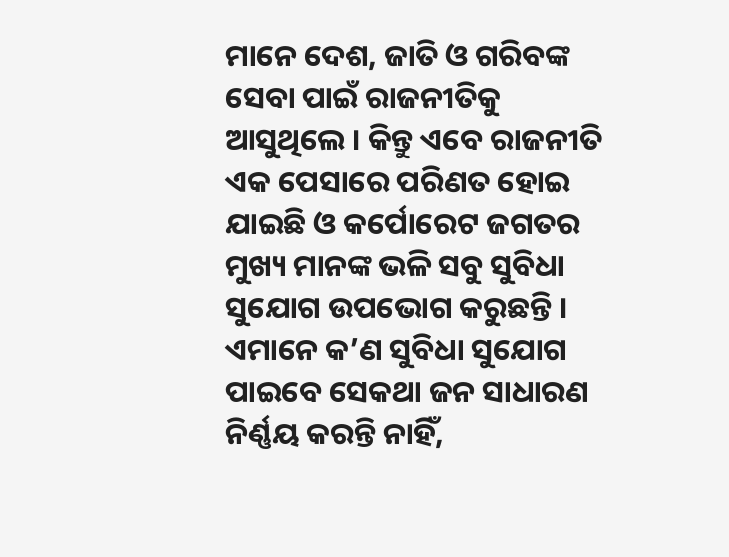ମାନେ ଦେଶ, ଜାତି ଓ ଗରିବଙ୍କ ସେବା ପାଇଁ ରାଜନୀତିକୁ ଆସୁଥିଲେ । କିନ୍ତୁ ଏବେ ରାଜନୀତି ଏକ ପେସାରେ ପରିଣତ ହୋଇ ଯାଇଛି ଓ କର୍ପୋରେଟ ଜଗତର ମୁଖ୍ୟ ମାନଙ୍କ ଭଳି ସବୁ ସୁବିଧା ସୁଯୋଗ ଉପଭୋଗ କରୁଛନ୍ତି । ଏମାନେ କ’ଣ ସୁବିଧା ସୁଯୋଗ ପାଇବେ ସେକଥା ଜନ ସାଧାରଣ ନିର୍ଣ୍ଣୟ କରନ୍ତି ନାହିଁ,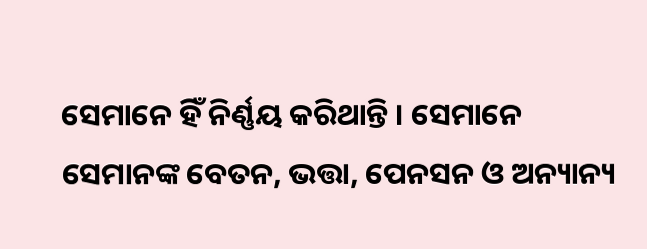ସେମାନେ ହିଁ ନିର୍ଣ୍ଣୟ କରିଥାନ୍ତି । ସେମାନେ ସେମାନଙ୍କ ବେତନ, ଭତ୍ତା, ପେନସନ ଓ ଅନ୍ୟାନ୍ୟ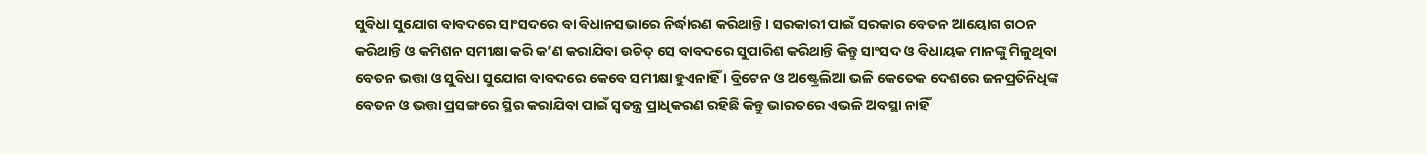ସୁବିଧା ସୁଯୋଗ ବାବଦରେ ସାଂସଦରେ ବା ବିଧାନସଭାରେ ନିର୍ଦ୍ଧାରଣ କରିଥାନ୍ତି । ସରକାରୀ ପାଇଁ ସରକାର ବେତନ ଆୟୋଗ ଗଠନ କରିଥାନ୍ତି ଓ କମିଶନ ସମୀକ୍ଷା କରି କ’ଣ କରାଯିବା ଉଚିତ୍ ସେ ବାବଦରେ ସୁପାରିଶ କରିଥାନ୍ତି କିନ୍ତୁ ସାଂସଦ ଓ ବିଧାୟକ ମାନଙ୍କୁ ମିଳୁଥିବା ବେତନ ଭତ୍ତା ଓ ସୁବିଧା ସୁଯୋଗ ବାବଦରେ କେବେ ସମୀକ୍ଷା ହୁଏନାହିଁ । ବ୍ରିଟେନ ଓ ଅଷ୍ଟ୍ରେଲିଆ ଭଳି କେତେକ ଦେଶରେ ଜନପ୍ରତିନିଧିଙ୍କ ବେତନ ଓ ଭତ୍ତା ପ୍ରସଙ୍ଗରେ ସ୍ଥିର କରାଯିବା ପାଇଁ ସ୍ୱତନ୍ତ୍ର ପ୍ରାଧିକରଣ ରହିଛି କିନ୍ତୁ ଭାରତରେ ଏଭଳି ଅବସ୍ଥା ନାହିଁ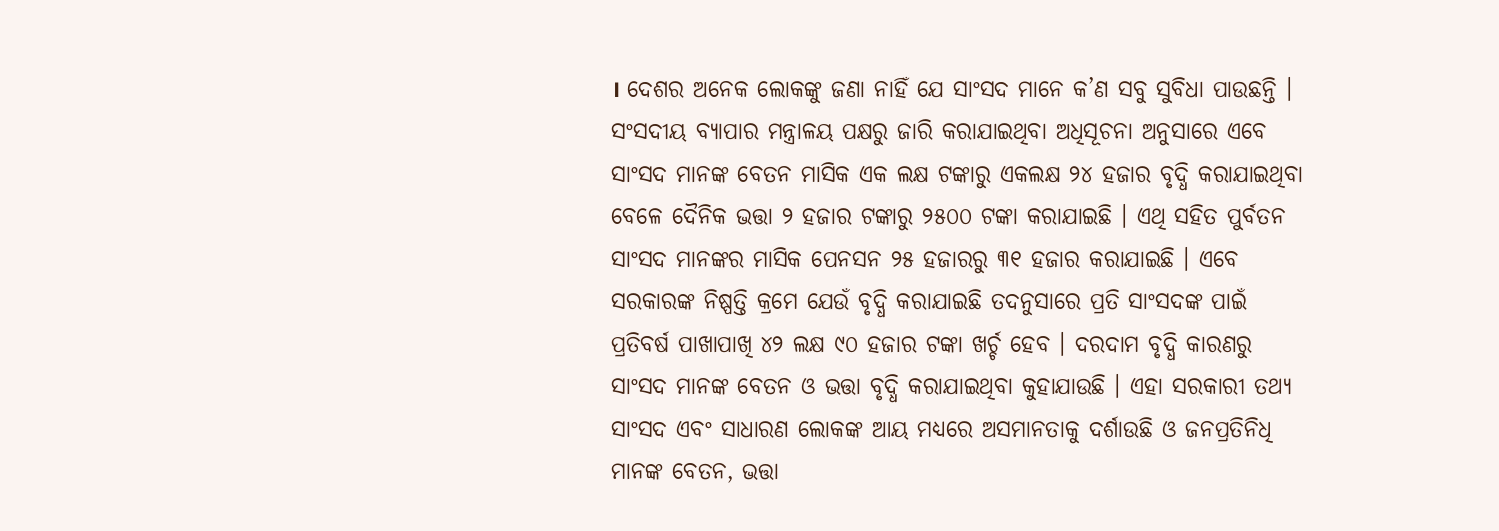। ଦେଶର ଅନେକ ଲୋକଙ୍କୁ ଜଣା ନାହିଁ ଯେ ସାଂସଦ ମାନେ କ’ଣ ସବୁ ସୁବିଧା ପାଉଛନ୍ତି । ସଂସଦୀୟ ବ୍ୟାପାର ମନ୍ତ୍ରାଳୟ ପକ୍ଷରୁ ଜାରି କରାଯାଇଥିବା ଅଧିସୂଚନା ଅନୁସାରେ ଏବେ ସାଂସଦ ମାନଙ୍କ ବେତନ ମାସିକ ଏକ ଲକ୍ଷ ଟଙ୍କାରୁ ଏକଲକ୍ଷ ୨୪ ହଜାର ବୃଦ୍ଧି କରାଯାଇଥିବା ବେଳେ ଦୈନିକ ଭତ୍ତା ୨ ହଜାର ଟଙ୍କାରୁ ୨୫୦୦ ଟଙ୍କା କରାଯାଇଛି । ଏଥି ସହିତ ପୁର୍ବତନ ସାଂସଦ ମାନଙ୍କର ମାସିକ ପେନସନ ୨୫ ହଜାରରୁ ୩୧ ହଜାର କରାଯାଇଛି । ଏବେ ସରକାରଙ୍କ ନିଷ୍ପତ୍ତି କ୍ରମେ ଯେଉଁ ବୃଦ୍ଧି କରାଯାଇଛି ତଦନୁସାରେ ପ୍ରତି ସାଂସଦଙ୍କ ପାଇଁ ପ୍ରତିବର୍ଷ ପାଖାପାଖି ୪୨ ଲକ୍ଷ ୯୦ ହଜାର ଟଙ୍କା ଖର୍ଚ୍ଚ ହେବ । ଦରଦାମ ବୃଦ୍ଧି କାରଣରୁ ସାଂସଦ ମାନଙ୍କ ବେତନ ଓ ଭତ୍ତା ବୃଦ୍ଧି କରାଯାଇଥିବା କୁହାଯାଉଛି । ଏହା ସରକାରୀ ତଥ୍ୟ ସାଂସଦ ଏବଂ ସାଧାରଣ ଲୋକଙ୍କ ଆୟ ମଧ୍ୟରେ ଅସମାନତାକୁ ଦର୍ଶାଉଛି ଓ ଜନପ୍ରତିନିଧି ମାନଙ୍କ ବେତନ, ଭତ୍ତା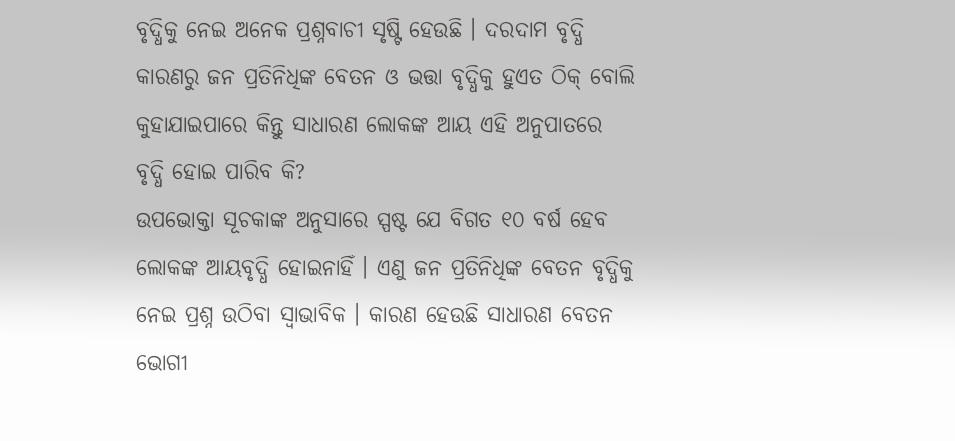ବୃଦ୍ଧିକୁ ନେଇ ଅନେକ ପ୍ରଶ୍ନବାଚୀ ସୃଷ୍ଟି ହେଉଛି । ଦରଦାମ ବୃଦ୍ଧି କାରଣରୁ ଜନ ପ୍ରତିନିଧିଙ୍କ ବେତନ ଓ ଭତ୍ତା ବୃଦ୍ଧିକୁ ହୁଏତ ଠିକ୍ ବୋଲି କୁହାଯାଇପାରେ କିନ୍ତୁ ସାଧାରଣ ଲୋକଙ୍କ ଆୟ ଏହି ଅନୁପାତରେ ବୃଦ୍ଧି ହୋଇ ପାରିବ କି?
ଉପଭୋକ୍ତା ସୂଚକାଙ୍କ ଅନୁସାରେ ସ୍ପଷ୍ଟ ଯେ ବିଗତ ୧୦ ବର୍ଷ ହେବ ଲୋକଙ୍କ ଆୟବୃଦ୍ଧି ହୋଇନାହିଁ । ଏଣୁ ଜନ ପ୍ରତିନିଧିଙ୍କ ବେତନ ବୃଦ୍ଧିକୁ ନେଇ ପ୍ରଶ୍ନ ଉଠିବା ସ୍ୱାଭାବିକ । କାରଣ ହେଉଛି ସାଧାରଣ ବେତନ ଭୋଗୀ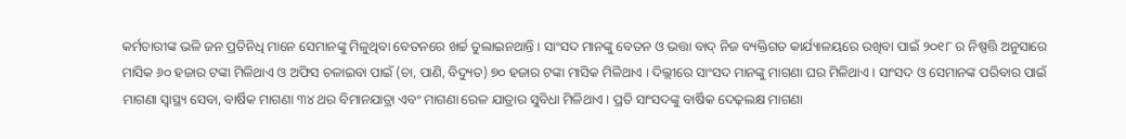କର୍ମଚାରୀଙ୍କ ଭଳି ଜନ ପ୍ରତିନିଧି ମାନେ ସେମାନଙ୍କୁ ମିଳୁଥିବା ବେତନରେ ଖର୍ଚ୍ଚ ତୁଲାଇନଥାନ୍ତି । ସାଂସଦ ମାନଙ୍କୁ ବେତନ ଓ ଭତ୍ତା ବାଦ୍ ନିଜ ବ୍ୟକ୍ତିଗତ କାର୍ଯ୍ୟାଳୟରେ ରଖିବା ପାଇଁ ୨୦୧୮ ର ନିଷ୍ପତ୍ତି ଅନୁସାରେ ମାସିକ ୬୦ ହଜାର ଟଙ୍କା ମିଳିଥାଏ ଓ ଅଫିସ ଚଳାଇବା ପାଇଁ (ଚା, ପାଣି, ବିଦ୍ୟୁତ) ୭୦ ହଜାର ଟଙ୍କା ମାସିକ ମିଳିଥାଏ । ଦିଲ୍ଲୀରେ ସାଂସଦ ମାନଙ୍କୁ ମାଗଣା ଘର ମିଳିଥାଏ । ସାଂସଦ ଓ ସେମାନଙ୍କ ପରିବାର ପାଇଁ ମାଗଣା ସ୍ୱାସ୍ଥ୍ୟ ସେବା, ବାର୍ଷିକ ମାଗଣା ୩୪ ଥର ବିମାନଯାତ୍ରା ଏବଂ ମାଗଣା ରେଳ ଯାତ୍ରାର ସୁବିଧା ମିଳିଥାଏ । ପ୍ରତି ସାଂସଦଙ୍କୁ ବାର୍ଷିକ ଦେଢ଼ଲକ୍ଷ ମାଗଣା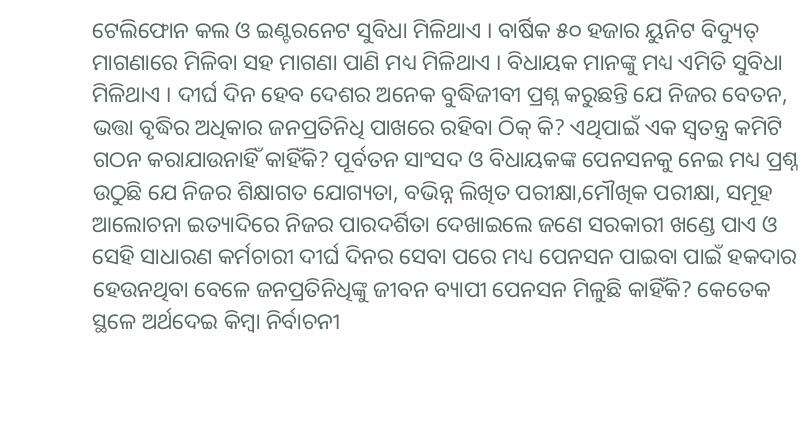ଟେଲିଫୋନ କଲ ଓ ଇଣ୍ଟରନେଟ ସୁବିଧା ମିଳିଥାଏ । ବାର୍ଷିକ ୫୦ ହଜାର ୟୁନିଟ ବିଦ୍ୟୁତ୍ ମାଗଣାରେ ମିଳିବା ସହ ମାଗଣା ପାଣି ମଧ୍ୟ ମିଳିଥାଏ । ବିଧାୟକ ମାନଙ୍କୁ ମଧ୍ୟ ଏମିତି ସୁବିଧା ମିଳିଥାଏ । ଦୀର୍ଘ ଦିନ ହେବ ଦେଶର ଅନେକ ବୁଦ୍ଧିଜୀବୀ ପ୍ରଶ୍ନ କରୁଛନ୍ତି ଯେ ନିଜର ବେତନ, ଭତ୍ତା ବୃଦ୍ଧିର ଅଧିକାର ଜନପ୍ରତିନିଧି ପାଖରେ ରହିବା ଠିକ୍ କି? ଏଥିପାଇଁ ଏକ ସ୍ୱତନ୍ତ୍ର କମିଟି ଗଠନ କରାଯାଉନାହିଁ କାହିଁକି? ପୂର୍ବତନ ସାଂସଦ ଓ ବିଧାୟକଙ୍କ ପେନସନକୁ ନେଇ ମଧ୍ୟ ପ୍ରଶ୍ନ ଉଠୁଛି ଯେ ନିଜର ଶିକ୍ଷାଗତ ଯୋଗ୍ୟତା, ବଭିନ୍ନ ଲିଖିତ ପରୀକ୍ଷା,ମୌଖିକ ପରୀକ୍ଷା, ସମୂହ ଆଲୋଚନା ଇତ୍ୟାଦିରେ ନିଜର ପାରଦର୍ଶିତା ଦେଖାଇଲେ ଜଣେ ସରକାରୀ ଖଣ୍ଡେ ପାଏ ଓ ସେହି ସାଧାରଣ କର୍ମଚାରୀ ଦୀର୍ଘ ଦିନର ସେବା ପରେ ମଧ୍ୟ ପେନସନ ପାଇବା ପାଇଁ ହକଦାର ହେଉନଥିବା ବେଳେ ଜନପ୍ରତିନିଧିଙ୍କୁ ଜୀବନ ବ୍ୟାପୀ ପେନସନ ମିଳୁଛି କାହିଁକି? କେତେକ ସ୍ଥଳେ ଅର୍ଥଦେଇ କିମ୍ବା ନିର୍ବାଚନୀ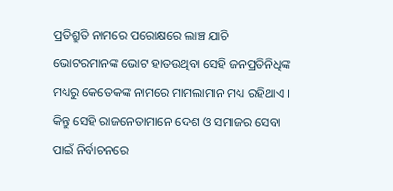ପ୍ରତିଶ୍ରୁତି ନାମରେ ପରୋକ୍ଷରେ ଲାଞ୍ଚ ଯାଚି ଭୋଟରମାନଙ୍କ ଭୋଟ ହାତଉଥିବା ସେହି ଜନପ୍ରତିନିଧିଙ୍କ ମଧ୍ୟରୁ କେତେକଙ୍କ ନାମରେ ମାମଲାମାନ ମଧ୍ୟ ରହିଥାଏ । କିନ୍ତୁ ସେହି ରାଜନେତାମାନେ ଦେଶ ଓ ସମାଜର ସେବା ପାଇଁ ନିର୍ବାଚନରେ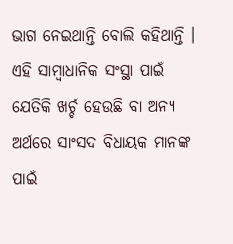ଭାଗ ନେଇଥାନ୍ତି ବୋଲି କହିଥାନ୍ତି ।
ଏହି ସାମ୍ବାଧାନିକ ସଂସ୍ଥା ପାଇଁ ଯେତିକି ଖର୍ଚ୍ଚ ହେଉଛି ବା ଅନ୍ୟ ଅର୍ଥରେ ସାଂସଦ ବିଧାୟକ ମାନଙ୍କ ପାଇଁ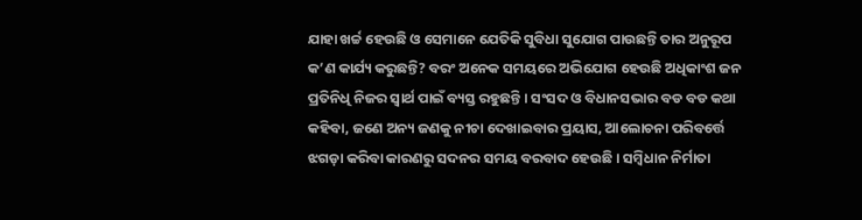ଯାହା ଖର୍ଚ୍ଚ ହେଉଛି ଓ ସେମାନେ ଯେତିକି ସୁବିଧା ସୁଯୋଗ ପାଉଛନ୍ତି ତାର ଅନୁରୂପ କ’ଣ କାର୍ଯ୍ୟ କରୁଛନ୍ତି? ବରଂ ଅନେକ ସମୟରେ ଅଭିଯୋଗ ହେଉଛି ଅଧିକାଂଶ ଜନ ପ୍ରତିନିଧି ନିଜର ସ୍ୱାର୍ଥ ପାଇଁ ବ୍ୟସ୍ତ ରହୁଛନ୍ତି । ସଂସଦ ଓ ବିଧାନସଭାର ବଡ ବଡ କଥା କହିବା, ଜଣେ ଅନ୍ୟ ଜଣକୁ ନୀଚା ଦେଖାଇବାର ପ୍ରୟାସ, ଆଲୋଚନା ପରିବର୍ତ୍ତେ ଝଗଡ଼ା କରିବା କାରଣରୁ ସଦନର ସମୟ ବରବାଦ ହେଉଛି । ସମ୍ବିଧାନ ନିର୍ମାତା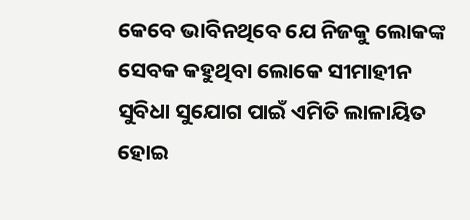କେବେ ଭାବିନଥିବେ ଯେ ନିଜକୁ ଲୋକଙ୍କ ସେବକ କହୁଥିବା ଲୋକେ ସୀମାହୀନ ସୁବିଧା ସୁଯୋଗ ପାଇଁ ଏମିତି ଲାଳାୟିତ ହୋଇ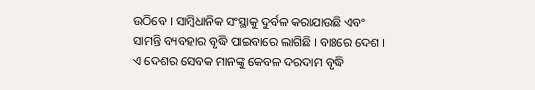ଉଠିବେ । ସାମ୍ବିଧାନିକ ସଂସ୍ଥାକୁ ଦୁର୍ବଳ କରାଯାଉଛି ଏବଂ ସାମନ୍ତି ବ୍ୟବହାର ବୃଦ୍ଧି ପାଇବାରେ ଲାଗିଛି । ବାଃରେ ଦେଶ । ଏ ଦେଶର ସେବକ ମାନଙ୍କୁ କେବଳ ଦରଦାମ ବୃଦ୍ଧି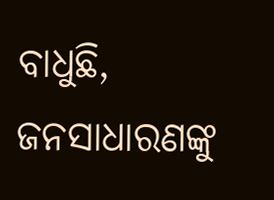ବାଧୁଛି, ଜନସାଧାରଣଙ୍କୁ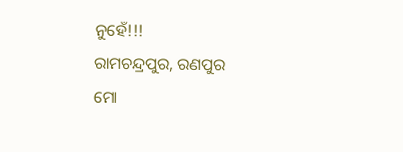ନୁହେଁ!!!
ରାମଚନ୍ଦ୍ରପୁର, ରଣପୁର
ମୋ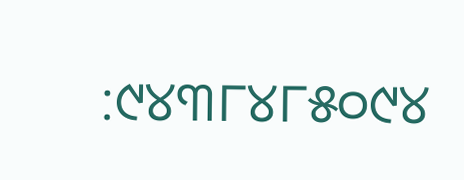:୯୪୩୮୪୮୫୦୯୪